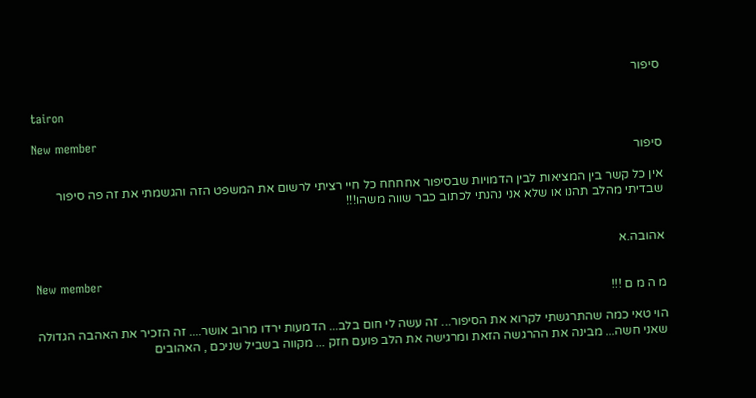סיפור

tairon

New member
סיפור

אין כל קשר בין המציאות לבין הדמויות שבסיפור אחחחח כל חיי רציתי לרשום את המשפט הזה והגשמתי את זה פה סיפור שבדיתי מהלב תהנו או שלא אני נהנתי לכתוב כבר שווה משהו!!!


אהובה.א

New member
מ ה מ ם !!!

הוי טאי כמה שהתרגשתי לקרוא את הסיפור... זה עשה לי חום בלב... הדמעות ירדו מרוב אושר.... זה הזכיר את האהבה הגדולה שאני חשה... מבינה את ההרגשה הזאת ומרגישה את הלב פועם חזק ... מקווה בשביל שניכם , האהובים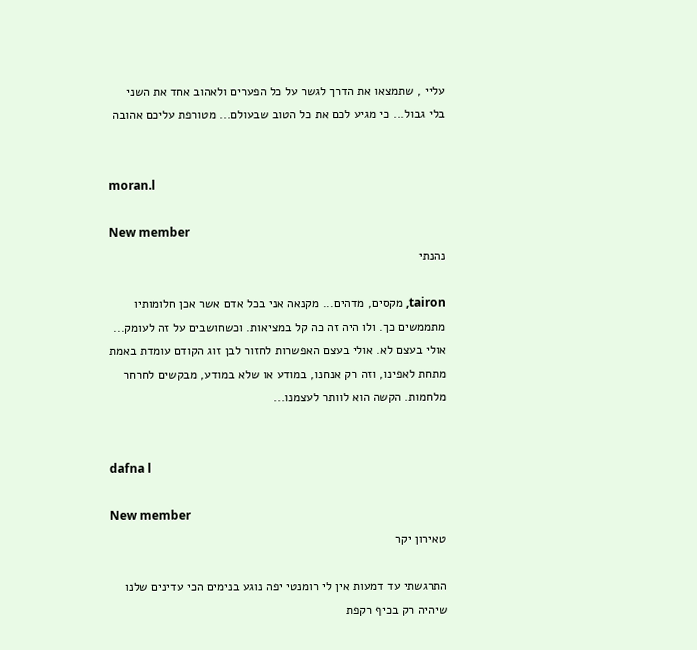עליי , שתמצאו את הדרך לגשר על כל הפערים ולאהוב אחד את השני בלי גבול... כי מגיע לכם את כל הטוב שבעולם... מטורפת עליכם אהובה


moran.l

New member
נהנתי

tairon, מקסים, מדהים... מקנאה אני בכל אדם אשר אכן חלומותיו מתממשים כך. ולו היה זה כה קל במציאות. וכשחושבים על זה לעומק... אולי בעצם לא. אולי בעצם האפשרות לחזור לבן זוג הקודם עומדת באמת מתחת לאפינו, וזה רק אנחנו, במודע או שלא במודע, מבקשים לחרחר מלחמות. הקשה הוא לוותר לעצמנו...


dafna l

New member
טאירון יקר

התרגשתי עד דמעות אין לי רומנטי יפה נוגע בנימים הכי עדינים שלנו שיהיה רק בכיף רקפת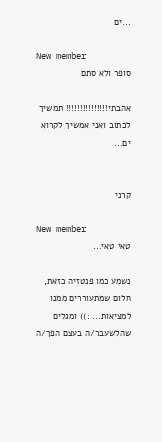...ים

New member
סופר ולא סתם

אהבתי!!!!!!!!!!!!!!! תמשיך לכתוב ואני אמשיך לקרוא ים...


קרני

New member
טאי טאי...

נשמע כמו פנטזיה כזאת, חלום שמתעוררים ממנו למציאות... :)) ומגלים שהלשעבר/ה בעצם הפך/ה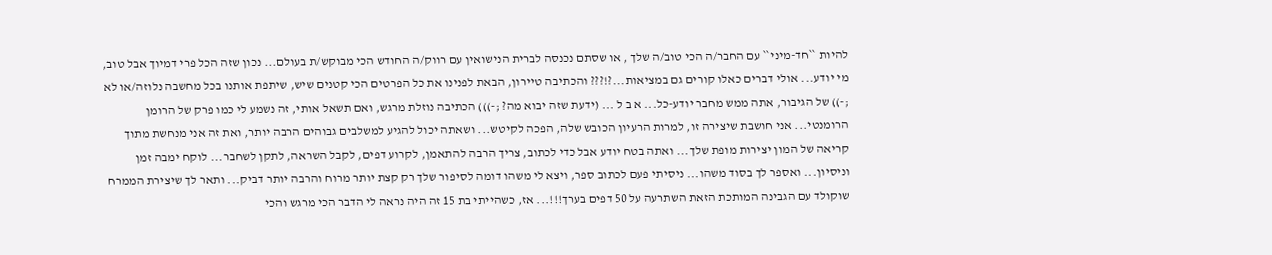להיות ``חד-מיני`` עם החבר/ה הכי טוב/ה שלך , או שסתם נכנסה לברית הנישואין עם רווק/ה החודש הכי מבוקש/ת בעולם... נכון שזה הכל פרי דמיוך אבל טוב, מי יודע... אולי דברים כאלו קורים גם במציאות...?!??? והכתיבה טיירון, הבאת לפנינו את כל הפרטים הכי קטנים שיש, שיתפת אותנו בכל מחשבה נלוזה/או לא ;-)) של הגיבור, אתה ממש מחבר יודע-כל... א ב ל ... (ידעת שזה יבוא מה? ;-))) הכתיבה נוזלת מרגש, ואם תשאל אותי, זה נשמע לי כמו פרק של הרומן הרומנטי... אני חושבת שיצירה זו, למרות הרעיון הכובש שלה, הפכה לקיטש... ושאתה יכול להגיע למשלבים גבוהים הרבה יותר, ואת זה אני מנחשת מתוך קריאה של המון יצירות מופת שלך... ואתה בטח יודע אבל כדי לכתוב, צריך הרבה להתאמן, לקרוע דפים, לקבל השראה, לתקן לשחבר... לוקח ימבה זמן וניסיון... ואספר לך בסוד משהו... ניסיתי פעם לכתוב ספר, ויצא לי משהו דומה לסיפור שלך רק קצת יותר מרוח והרבה יותר דביק... ותאר לך שיצירת הממרח שוקולד עם הגבינה המותכת הזאת השתרעה על 50 דפים בערך!!!... אז, כשהייתי בת 15 זה היה נראה לי הדבר הכי מרגש והכי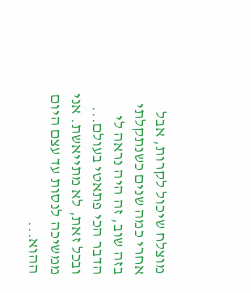מוצלח שיכול לקרות, אבל אחרי כמה שנים כשנתקלתי בזה שוב, זה היה נראה לי הדבר הכי פתאטי בעולם... ובכל זאת, לא מתייאשת. אני ממשיכה לנסות עד עצם היום ההוא...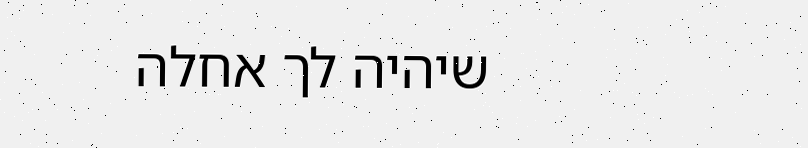שיהיה לך אחלה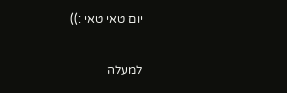יום טאי טאי :))

למעלה